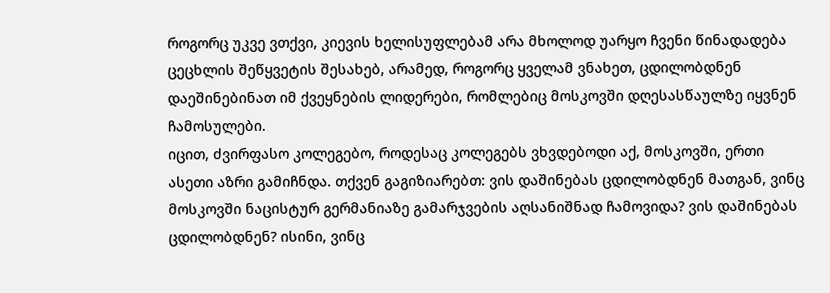როგორც უკვე ვთქვი, კიევის ხელისუფლებამ არა მხოლოდ უარყო ჩვენი წინადადება ცეცხლის შეწყვეტის შესახებ, არამედ, როგორც ყველამ ვნახეთ, ცდილობდნენ დაეშინებინათ იმ ქვეყნების ლიდერები, რომლებიც მოსკოვში დღესასწაულზე იყვნენ ჩამოსულები.
იცით, ძვირფასო კოლეგებო, როდესაც კოლეგებს ვხვდებოდი აქ, მოსკოვში, ერთი ასეთი აზრი გამიჩნდა. თქვენ გაგიზიარებთ: ვის დაშინებას ცდილობდნენ მათგან, ვინც მოსკოვში ნაცისტურ გერმანიაზე გამარჯვების აღსანიშნად ჩამოვიდა? ვის დაშინებას ცდილობდნენ? ისინი, ვინც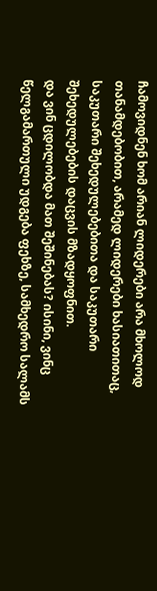ჩამოვიდნენ ხომ არიან ლიდერები არა მხოლოდ თანამდებობით, არამედ ლიდერები ხასიათითაც, საკუთარი შეხედულებებითა და საკუთარი შეხედულებების დაცვის მზადყოფნით.
და ვინ ცდილობდა მათ შეშინებას? ისინი, ვინც წელგამართული უდგება ფეხზე, სამხედრო სალამს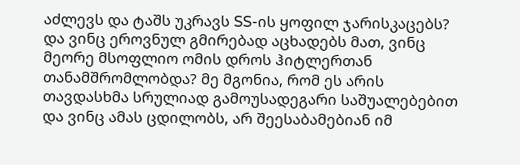აძლევს და ტაშს უკრავს SS-ის ყოფილ ჯარისკაცებს? და ვინც ეროვნულ გმირებად აცხადებს მათ, ვინც მეორე მსოფლიო ომის დროს ჰიტლერთან თანამშრომლობდა? მე მგონია, რომ ეს არის თავდასხმა სრულიად გამოუსადეგარი საშუალებებით და ვინც ამას ცდილობს, არ შეესაბამებიან იმ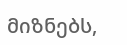მიზნებს,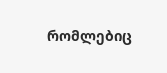რომლებიც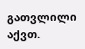გათვლილი აქვთ.